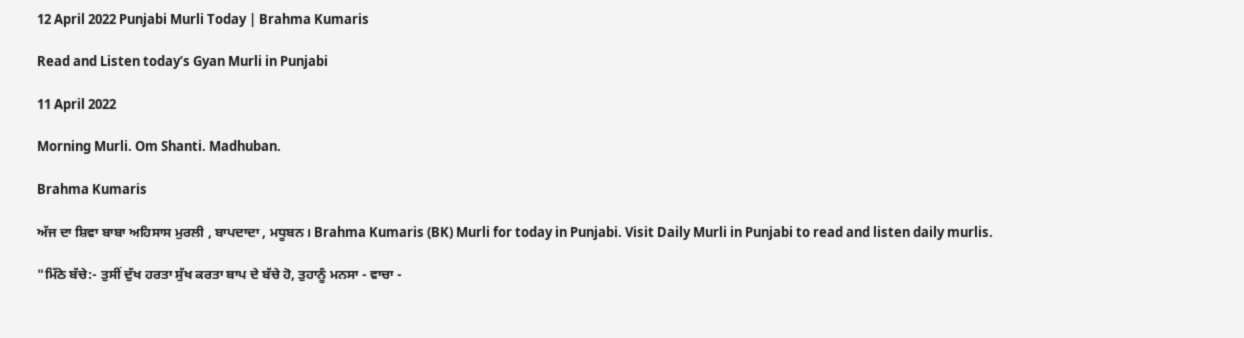12 April 2022 Punjabi Murli Today | Brahma Kumaris

Read and Listen today’s Gyan Murli in Punjabi

11 April 2022

Morning Murli. Om Shanti. Madhuban.

Brahma Kumaris

ਅੱਜ ਦਾ ਸ਼ਿਵਾ ਬਾਬਾ ਅਹਿਸਾਸ ਮੁਰਲੀ , ਬਾਪਦਾਦਾ , ਮਧੂਬਨ। Brahma Kumaris (BK) Murli for today in Punjabi. Visit Daily Murli in Punjabi to read and listen daily murlis.

"ਮਿੱਠੇ ਬੱਚੇ:- ਤੁਸੀਂ ਦੁੱਖ ਹਰਤਾ ਸੁੱਖ ਕਰਤਾ ਬਾਪ ਦੇ ਬੱਚੇ ਹੋ, ਤੁਹਾਨੂੰ ਮਨਸਾ - ਵਾਚਾ -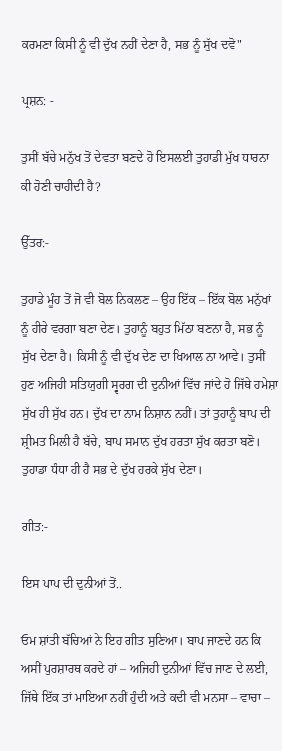ਕਰਮਣਾ ਕਿਸੀ ਨੂੰ ਵੀ ਦੁੱਖ ਨਹੀਂ ਦੇਣਾ ਹੈ, ਸਭ ਨੂੰ ਸੁੱਖ ਦਵੋ"

ਪ੍ਰਸ਼ਨ: -

ਤੁਸੀਂ ਬੱਚੇ ਮਨੁੱਖ ਤੋਂ ਦੇਵਤਾ ਬਣਦੇ ਹੋ ਇਸਲਈ ਤੁਹਾਡੀ ਮੁੱਖ ਧਾਰਨਾ ਕੀ ਹੋਣੀ ਚਾਹੀਦੀ ਹੈ?

ਉੱਤਰ:-

ਤੁਹਾਡੇ ਮੂੰਹ ਤੋਂ ਜੋ ਵੀ ਬੋਲ ਨਿਕਲਣ – ਉਹ ਇੱਕ – ਇੱਕ ਬੋਲ ਮਨੁੱਖਾਂ ਨੂੰ ਹੀਰੇ ਵਰਗਾ ਬਣਾ ਦੇਣ। ਤੁਹਾਨੂੰ ਬਹੁਤ ਮਿੱਠਾ ਬਣਨਾ ਹੈ, ਸਭ ਨੂੰ ਸੁੱਖ ਦੇਣਾ ਹੈ। ਕਿਸੀ ਨੂੰ ਵੀ ਦੁੱਖ ਦੇਣ ਦਾ ਖਿਆਲ ਨਾ ਆਵੇ। ਤੁਸੀਂ ਹੁਣ ਅਜਿਹੀ ਸਤਿਯੁਗੀ ਸ੍ਵਰਗ ਦੀ ਦੁਨੀਆਂ ਵਿੱਚ ਜਾਂਦੇ ਹੋ ਜਿੱਥੇ ਹਮੇਸ਼ਾ ਸੁੱਖ ਹੀ ਸੁੱਖ ਹਨ। ਦੁੱਖ ਦਾ ਨਾਮ ਨਿਸ਼ਾਨ ਨਹੀਂ। ਤਾਂ ਤੁਹਾਨੂੰ ਬਾਪ ਦੀ ਸ਼੍ਰੀਮਤ ਮਿਲੀ ਹੈ ਬੱਚੇ, ਬਾਪ ਸਮਾਨ ਦੁੱਖ ਹਰਤਾ ਸੁੱਖ ਕਰਤਾ ਬਣੋ। ਤੁਹਾਡਾ ਧੰਧਾ ਹੀ ਹੈ ਸਭ ਦੇ ਦੁੱਖ ਹਰਕੇ ਸੁੱਖ ਦੇਣਾ।

ਗੀਤ:-

ਇਸ ਪਾਪ ਦੀ ਦੁਨੀਆਂ ਤੋਂ..

ਓਮ ਸ਼ਾਂਤੀ ਬੱਚਿਆਂ ਨੇ ਇਹ ਗੀਤ ਸੁਣਿਆ। ਬਾਪ ਜਾਣਦੇ ਹਨ ਕਿ ਅਸੀਂ ਪੁਰਸ਼ਾਰਥ ਕਰਦੇ ਹਾਂ – ਅਜਿਹੀ ਦੁਨੀਆਂ ਵਿੱਚ ਜਾਣ ਦੇ ਲਈ, ਜਿੱਥੇ ਇੱਕ ਤਾਂ ਮਾਇਆ ਨਹੀਂ ਹੁੰਦੀ ਅਤੇ ਕਦੀ ਵੀ ਮਨਸਾ – ਵਾਚਾ –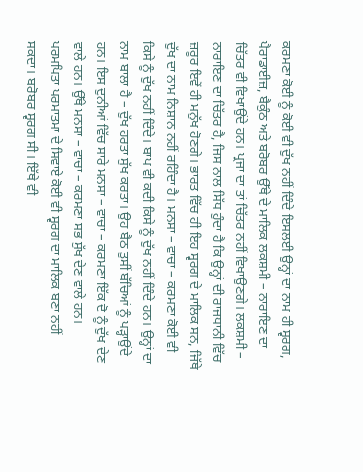ਕਰਮਣਾ ਕੋਈ ਨੂੰ ਕੋਈ ਵੀ ਦੁੱਖ ਨਹੀਂ ਦਿੰਦੇ ਇਸਲਈ ਉਨ੍ਹਾਂ ਦਾ ਨਾਮ ਹੀ ਸ੍ਵਰਗ, ਪੈਰਾਡਾਈਜ਼, ਬੈਕੁੰਠ ਅਤੇ ਬਰੋਬਰ ਉੱਥੇ ਦੇ ਮਾਲਿਕ ਲਕਸ਼ਮੀ – ਨਾਰਾਇਣ ਦਾ ਚਿੱਤਰ ਵੀ ਵਿਖਾਉਂਦੇ ਹਨ। ਪ੍ਰਜਾ ਦਾ ਤਾਂ ਚਿੱਤਰ ਨਹੀਂ ਵਿਖਾਉਣਗੇ। ਲਕਸ਼ਮੀ – ਨਾਰਾਇਣ ਦਾ ਚਿੱਤਰ ਹੈ, ਜਿਸ ਨਾਲ ਸਿੱਧ ਹੁੰਦਾ ਹੈ ਕਿ ਉਨ੍ਹਾਂ ਦੀ ਰਾਜਧਾਨੀ ਵਿੱਚ ਜ਼ਰੂਰ ਇਵੇਂ ਹੀ ਮਨੁੱਖ ਹੋਣਗੇ। ਭਾਰਤ ਵਿੱਚ ਹੀ ਇਹ ਸ੍ਵਰਗ ਦੇ ਮਾਲਿਕ ਸਨ, ਜਿੱਥੇ ਦੁੱਖ ਦਾ ਨਾਮ ਨਿਸ਼ਾਨ ਨਹੀਂ ਰਹਿੰਦਾ ਹੈ। ਮਨਸਾ – ਵਾਚਾ – ਕਰਮਣਾ ਕੋਈ ਵੀ ਕਿਸੇ ਨੂੰ ਦੁੱਖ ਨਹੀਂ ਦਿੰਦੇ। ਬਾਪ ਵੀ ਕਦੀ ਕਿਸੇ ਨੂੰ ਦੁੱਖ ਨਹੀਂ ਦਿੰਦੇ ਹਨ। ਉਨ੍ਹਾਂ ਦਾ ਨਾਮ ਬਾਲਾ ਹੈ – ਦੁੱਖ ਹਰਤਾ ਸੁੱਖ ਕਰਤਾ। ਉਹ ਬੈਠ ਤੁਸੀਂ ਬੱਚਿਆਂ ਨੂੰ ਪੜ੍ਹਾਉਂਦੇ ਹਨ। ਇਸ ਦੁਨੀਆਂ ਵਿੱਚ ਸਾਰੇ ਮਨਸਾ – ਵਾਚਾ – ਕਰਮਣਾ ਇੱਕ ਦੋ ਨੂੰ ਦੁੱਖ ਦੇਣ ਵਾਲੇ ਹਨ। ਉੱਥੇ ਮਨਸਾ – ਵਾਚਾ – ਕਰਮਣਾ ਸਭ ਸੁੱਖ ਦੇਣ ਵਾਲੇ ਹਨ। ਪਰਮਪਿਤਾ ਪਰਮਾਤਮਾ ਦੇ ਸਿਵਾਏ ਕੋਈ ਵੀ ਸ੍ਵਰਗ ਦਾ ਮਾਲਿਕ ਬਣਾ ਨਹੀਂ ਸਕਦਾ। ਬਰੋਬਰ ਸ੍ਵਰਗ ਸੀ। ਇੱਥੇ ਵੀ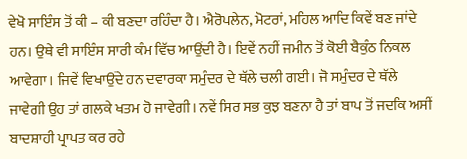ਵੇਖੋ ਸਾਇੰਸ ਤੋਂ ਕੀ – ਕੀ ਬਣਦਾ ਰਹਿੰਦਾ ਹੈ। ਐਰੋਪਲੇਨ, ਮੋਟਰਾਂ, ਮਹਿਲ ਆਦਿ ਕਿਵੇਂ ਬਣ ਜਾਂਦੇ ਹਨ। ਉਥੇ ਵੀ ਸਾਇੰਸ ਸਾਰੀ ਕੰਮ ਵਿੱਚ ਆਉਂਦੀ ਹੈ। ਇਵੇਂ ਨਹੀਂ ਜਮੀਨ ਤੋਂ ਕੋਈ ਬੈਕੁੰਠ ਨਿਕਲ ਆਵੇਗਾ। ਜਿਵੇਂ ਵਿਖਾਉਂਦੇ ਹਨ ਦਵਾਰਕਾ ਸਮੁੰਦਰ ਦੇ ਥੱਲੇ ਚਲੀ ਗਈ। ਜੋ ਸਮੁੰਦਰ ਦੇ ਥੱਲੇ ਜਾਵੇਗੀ ਉਹ ਤਾਂ ਗਲਕੇ ਖਤਮ ਹੋ ਜਾਵੇਗੀ। ਨਵੇਂ ਸਿਰ ਸਭ ਕੁਝ ਬਣਨਾ ਹੈ ਤਾਂ ਬਾਪ ਤੋਂ ਜਦਕਿ ਅਸੀਂ ਬਾਦਸ਼ਾਹੀ ਪ੍ਰਾਪਤ ਕਰ ਰਹੇ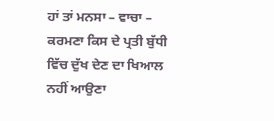ਹਾਂ ਤਾਂ ਮਨਸਾ – ਵਾਚਾ – ਕਰਮਣਾ ਕਿਸ ਦੇ ਪ੍ਰਤੀ ਬੁੱਧੀ ਵਿੱਚ ਦੁੱਖ ਦੇਣ ਦਾ ਖਿਆਲ ਨਹੀਂ ਆਉਣਾ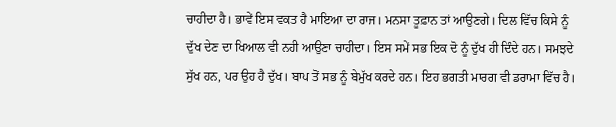ਚਾਹੀਦਾ ਹੈ। ਭਾਵੇਂ ਇਸ ਵਕਤ ਹੈ ਮਾਇਆ ਦਾ ਰਾਜ। ਮਨਸਾ ਤੂਫ਼ਾਨ ਤਾਂ ਆਉਣਗੇ। ਦਿਲ ਵਿੱਚ ਕਿਸੇ ਨੂੰ ਦੁੱਖ ਦੇਣ ਦਾ ਖਿਆਲ ਵੀ ਨਹੀ ਆਉਣਾ ਚਾਹੀਦਾ। ਇਸ ਸਮੇਂ ਸਭ ਇਕ ਦੋ ਨੂੰ ਦੁੱਖ ਹੀ ਦਿੰਦੇ ਹਨ। ਸਮਝਦੇ ਸੁੱਖ ਹਨ, ਪਰ ਉਹ ਹੈ ਦੁੱਖ। ਬਾਪ ਤੋਂ ਸਭ ਨੂੰ ਬੇਮੁੱਖ ਕਰਦੇ ਹਨ। ਇਹ ਭਗਤੀ ਮਾਰਗ ਵੀ ਡਰਾਮਾ ਵਿੱਚ ਹੈ।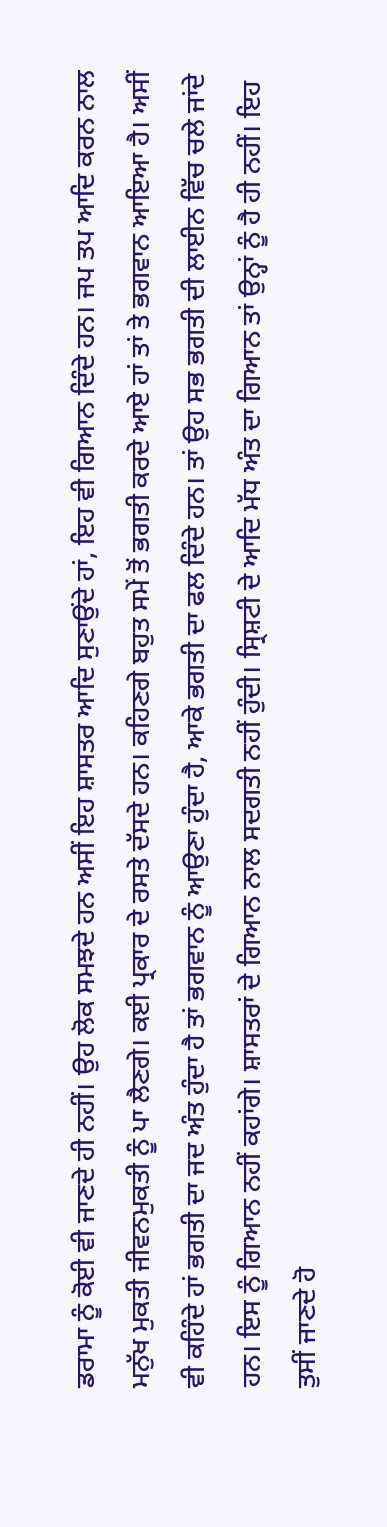ਡਰਾਮਾ ਨੂੰ ਕੋਈ ਵੀ ਜਾਣਦੇ ਹੀ ਨਹੀਂ। ਉਹ ਲੋਕ ਸਮਝਦੇ ਹਨ ਅਸੀਂ ਇਹ ਸ਼ਾਸਤਰ ਆਦਿ ਸੁਣਾਉਂਦੇ ਹਾਂ, ਇਹ ਵੀ ਗਿਆਨ ਦਿੰਦੇ ਹਨ। ਜਪ ਤਪ ਆਦਿ ਕਰਨ ਨਾਲ ਮਨੁੱਖ ਮੁਕਤੀ ਜੀਵਨਮੁਕਤੀ ਨੂੰ ਪਾ ਲੈਣਗੇ। ਕਈ ਪ੍ਰਕਾਰ ਦੇ ਰਸਤੇ ਦੱਸਦੇ ਹਨ। ਕਹਿਣਗੇ ਬਹੁਤ ਸਮੇਂ ਤੋਂ ਭਗਤੀ ਕਰਦੇ ਆਏ ਹਾਂ ਤਾਂ ਤੇ ਭਗਵਾਨ ਆਇਆ ਹੈ। ਅਸੀਂ ਵੀ ਕਹਿੰਦੇ ਹਾਂ ਭਗਤੀ ਦਾ ਜਦ ਅੰਤ ਹੁੰਦਾ ਹੈ ਤਾਂ ਭਗਵਾਨ ਨੂੰ ਆਉਣਾ ਹੁੰਦਾ ਹੈ, ਆਕੇ ਭਗਤੀ ਦਾ ਫਲ ਦਿੰਦੇ ਹਨ। ਤਾਂ ਉਹ ਸਭ ਭਗਤੀ ਦੀ ਲਾਈਨ ਵਿੱਚ ਚਲੇ ਜਾਂਦੇ ਹਨ। ਇਸ ਨੂੰ ਗਿਆਨ ਨਹੀਂ ਕਹਾਂਗੇ। ਸ਼ਾਸਤਰਾਂ ਦੇ ਗਿਆਨ ਨਾਲ ਸਦਗਤੀ ਨਹੀਂ ਹੁੰਦੀ। ਸ੍ਰਿਸ਼ਟੀ ਦੇ ਆਦਿ ਮੱਧ ਅੰਤ ਦਾ ਗਿਆਨ ਤਾਂ ਉਨ੍ਹਾਂ ਨੂੰ ਹੈ ਹੀ ਨਹੀਂ। ਇਹ ਤੁਸੀਂ ਜਾਣਦੇ ਹੋ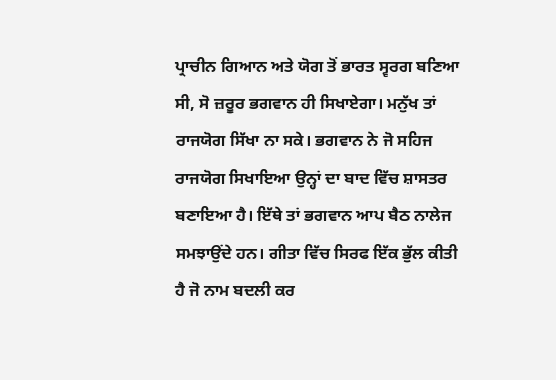ਪ੍ਰਾਚੀਨ ਗਿਆਨ ਅਤੇ ਯੋਗ ਤੋਂ ਭਾਰਤ ਸ੍ਵਰਗ ਬਣਿਆ ਸੀ, ਸੋ ਜ਼ਰੂਰ ਭਗਵਾਨ ਹੀ ਸਿਖਾਏਗਾ। ਮਨੁੱਖ ਤਾਂ ਰਾਜਯੋਗ ਸਿੱਖਾ ਨਾ ਸਕੇ। ਭਗਵਾਨ ਨੇ ਜੋ ਸਹਿਜ ਰਾਜਯੋਗ ਸਿਖਾਇਆ ਉਨ੍ਹਾਂ ਦਾ ਬਾਦ ਵਿੱਚ ਸ਼ਾਸਤਰ ਬਣਾਇਆ ਹੈ। ਇੱਥੇ ਤਾਂ ਭਗਵਾਨ ਆਪ ਬੈਠ ਨਾਲੇਜ ਸਮਝਾਉਂਦੇ ਹਨ। ਗੀਤਾ ਵਿੱਚ ਸਿਰਫ ਇੱਕ ਭੁੱਲ ਕੀਤੀ ਹੈ ਜੋ ਨਾਮ ਬਦਲੀ ਕਰ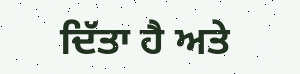ਦਿੱਤਾ ਹੈ ਅਤੇ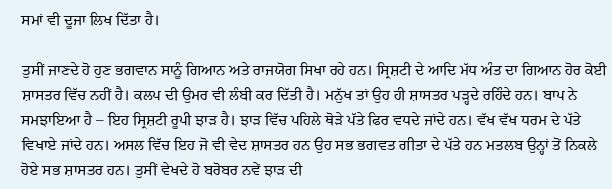ਸਮਾਂ ਵੀ ਦੂਜਾ ਲਿਖ ਦਿੱਤਾ ਹੈ।

ਤੁਸੀਂ ਜਾਣਦੇ ਹੋ ਹੁਣ ਭਗਵਾਨ ਸਾਨੂੰ ਗਿਆਨ ਅਤੇ ਰਾਜਯੋਗ ਸਿਖਾ ਰਹੇ ਹਨ। ਸ੍ਰਿਸ਼ਟੀ ਦੇ ਆਦਿ ਮੱਧ ਅੰਤ ਦਾ ਗਿਆਨ ਹੋਰ ਕੋਈ ਸ਼ਾਸਤਰ ਵਿੱਚ ਨਹੀਂ ਹੈ। ਕਲਪ ਦੀ ਉਮਰ ਵੀ ਲੰਬੀ ਕਰ ਦਿੱਤੀ ਹੈ। ਮਨੁੱਖ ਤਾਂ ਉਹ ਹੀ ਸ਼ਾਸਤਰ ਪੜ੍ਹਦੇ ਰਹਿੰਦੇ ਹਨ। ਬਾਪ ਨੇ ਸਮਝਾਇਆ ਹੈ – ਇਹ ਸ੍ਰਿਸ਼ਟੀ ਰੂਪੀ ਝਾੜ ਹੈ। ਝਾੜ ਵਿੱਚ ਪਹਿਲੇ ਥੋੜੇ ਪੱਤੇ ਫਿਰ ਵਧਦੇ ਜਾਂਦੇ ਹਨ। ਵੱਖ ਵੱਖ ਧਰਮ ਦੇ ਪੱਤੇ ਵਿਖਾਏ ਜਾਂਦੇ ਹਨ। ਅਸਲ ਵਿੱਚ ਇਹ ਜੋ ਵੀ ਵੇਦ ਸ਼ਾਸਤਰ ਹਨ ਉਹ ਸਭ ਭਗਵਤ ਗੀਤਾ ਦੇ ਪੱਤੇ ਹਨ ਮਤਲਬ ਉਨ੍ਹਾਂ ਤੋਂ ਨਿਕਲੇ ਹੋਏ ਸਭ ਸ਼ਾਸਤਰ ਹਨ। ਤੁਸੀਂ ਵੇਖਦੇ ਹੋ ਬਰੋਬਰ ਨਵੇਂ ਝਾੜ ਦੀ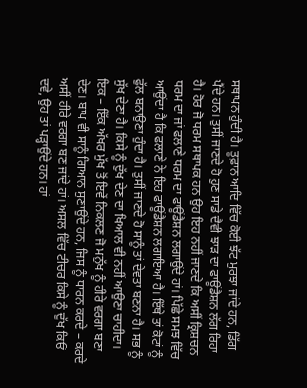ਸਥਾਪਨ ਹੁੰਦੀ ਹੈ। ਤੂਫ਼ਾਨ ਆਦਿ ਵਿੱਚ ਕੋਈ ਝੱਟ ਮੁਰਝਾ ਜਾਂਦੇ ਹਨ, ਡਿੱਗ ਪੈਂਦੇ ਹਨ। ਤੁਸੀਂ ਜਾਣਦੇ ਹੋ ਹੁਣ ਸਾਡੇ ਦੈਵੀ ਝਾੜ ਦਾ ਫਾਊਂਡੈਸ਼ਨ ਲੱਗ ਰਿਹਾ ਹੈ। ਹੋਰ ਜੋ ਧਰਮ ਸਥਾਪਕ ਹਨ ਉਹ ਇਹ ਨਹੀਂ ਜਾਣਦੇ ਕਿ ਅਸੀਂ ਕ੍ਰਿਸ਼ਚਨ ਧਰਮ ਦਾ ਜਾਂ ਫਲਾਣੇ ਧਰਮ ਦਾ ਫਾਊਂਡੈਸ਼ਨ ਲਗਾਉਂਦੇ ਹਾਂ। ਪਿੱਛੇ ਸਮਝ ਵਿੱਚ ਆਉਂਦਾ ਹੈ ਕਿ ਫਲਾਣੇ ਨੇ ਇਹ ਫਾਊਂਡੈਸ਼ਨ ਲਗਾਇਆ ਹੈ। ਇੱਥੇ ਤਾਂ ਕੋਟਾਂ ਨੂੰ ਫੁੱਲ ਬਨਾਉਣਾ ਹੁੰਦਾ ਹੈ। ਤੁਸੀਂ ਜਾਣਦੇ ਹੋ ਸਾਨੂੰ ਤਾਂ ਦੇਵਤਾ ਬਣਨਾ ਹੈ। ਸਭ ਨੂੰ ਸੁੱਖ ਦੇਣਾ ਹੈ। ਕਿਸੇ ਨੂੰ ਦੁੱਖ ਦੇਣ ਦਾ ਖਿਆਲ ਵੀ ਨਹੀਂ ਆਉਣਾ ਚਾਹੀਦਾ। ਇਕ – ਇੱਕ ਅੱਖਰ ਮੁੱਖ ਤੋਂ ਇਵੇਂ ਨਿਕਲਣ ਜੋ ਮਨੁੱਖ ਨੂੰ ਹੀਰੇ ਵਰਗਾ ਬਣਾ ਦੇਣ। ਬਾਪ ਵੀ ਸਾਨੂੰ ਗਿਆਨ ਸੁਣਾਉਂਦੇ ਹਨ, ਜਿਸ ਨੂੰ ਧਾਰਨ ਕਰਦੇ – ਕਰਦੇ ਅਸੀਂ ਹੀਰੇ ਵਰਗਾ ਬਣ ਜਾਂਦੇ ਹਾਂ। ਅਸਲ ਵਿੱਚ ਟੀਚਰ ਕਿਸੇ ਨੂੰ ਦੁੱਖ ਕਿਓਂ ਦਵੇ, ਉਹ ਤਾਂ ਪੜ੍ਹਾਉਂਦੇ ਹਨ। ਹਾਂ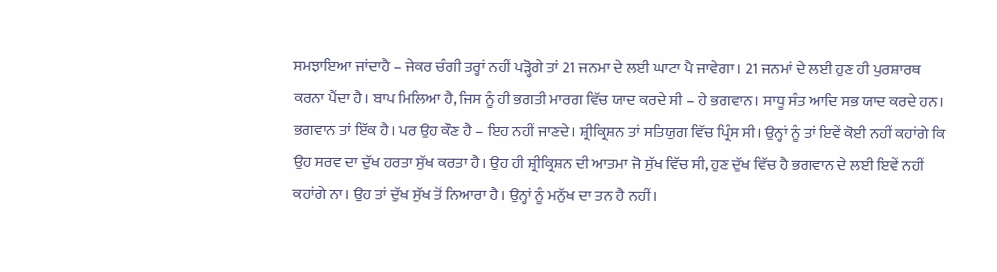ਸਮਝਾਇਆ ਜਾਂਦਾਹੈ – ਜੇਕਰ ਚੰਗੀ ਤਰ੍ਹਾਂ ਨਹੀਂ ਪੜ੍ਹੋਗੇ ਤਾਂ 21 ਜਨਮਾ ਦੇ ਲਈ ਘਾਟਾ ਪੈ ਜਾਵੇਗਾ। 21 ਜਨਮਾਂ ਦੇ ਲਈ ਹੁਣ ਹੀ ਪੁਰਸ਼ਾਰਥ ਕਰਨਾ ਪੈਂਦਾ ਹੈ। ਬਾਪ ਮਿਲਿਆ ਹੈ, ਜਿਸ ਨੂੰ ਹੀ ਭਗਤੀ ਮਾਰਗ ਵਿੱਚ ਯਾਦ ਕਰਦੇ ਸੀ – ਹੇ ਭਗਵਾਨ। ਸਾਧੂ ਸੰਤ ਆਦਿ ਸਭ ਯਾਦ ਕਰਦੇ ਹਨ। ਭਗਵਾਨ ਤਾਂ ਇੱਕ ਹੈ। ਪਰ ਉਹ ਕੌਣ ਹੈ – ਇਹ ਨਹੀਂ ਜਾਣਦੇ। ਸ਼੍ਰੀਕ੍ਰਿਸ਼ਨ ਤਾਂ ਸਤਿਯੁਗ ਵਿੱਚ ਪ੍ਰਿੰਸ ਸੀ। ਉਨ੍ਹਾਂ ਨੂੰ ਤਾਂ ਇਵੇਂ ਕੋਈ ਨਹੀਂ ਕਹਾਂਗੇ ਕਿ ਉਹ ਸਰਵ ਦਾ ਦੁੱਖ ਹਰਤਾ ਸੁੱਖ ਕਰਤਾ ਹੈ। ਉਹ ਹੀ ਸ਼੍ਰੀਕ੍ਰਿਸ਼ਨ ਦੀ ਆਤਮਾ ਜੋ ਸੁੱਖ ਵਿੱਚ ਸੀ, ਹੁਣ ਦੁੱਖ ਵਿੱਚ ਹੈ ਭਗਵਾਨ ਦੇ ਲਈ ਇਵੇਂ ਨਹੀਂ ਕਹਾਂਗੇ ਨਾ। ਉਹ ਤਾਂ ਦੁੱਖ ਸੁੱਖ ਤੋਂ ਨਿਆਰਾ ਹੈ। ਉਨ੍ਹਾਂ ਨੂੰ ਮਨੁੱਖ ਦਾ ਤਨ ਹੈ ਨਹੀਂ।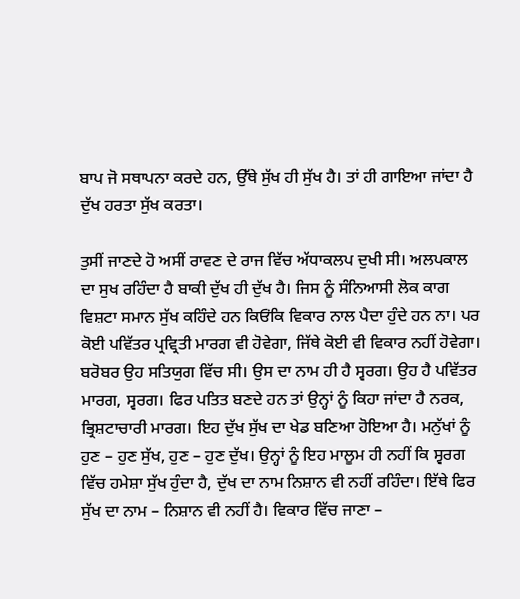ਬਾਪ ਜੋ ਸਥਾਪਨਾ ਕਰਦੇ ਹਨ, ਉੱਥੇ ਸੁੱਖ ਹੀ ਸੁੱਖ ਹੈ। ਤਾਂ ਹੀ ਗਾਇਆ ਜਾਂਦਾ ਹੈ ਦੁੱਖ ਹਰਤਾ ਸੁੱਖ ਕਰਤਾ।

ਤੁਸੀਂ ਜਾਣਦੇ ਹੋ ਅਸੀਂ ਰਾਵਣ ਦੇ ਰਾਜ ਵਿੱਚ ਅੱਧਾਕਲਪ ਦੁਖੀ ਸੀ। ਅਲਪਕਾਲ ਦਾ ਸੁਖ ਰਹਿੰਦਾ ਹੈ ਬਾਕੀ ਦੁੱਖ ਹੀ ਦੁੱਖ ਹੈ। ਜਿਸ ਨੂੰ ਸੰਨਿਆਸੀ ਲੋਕ ਕਾਗ ਵਿਸ਼ਟਾ ਸਮਾਨ ਸੁੱਖ ਕਹਿੰਦੇ ਹਨ ਕਿਓਂਕਿ ਵਿਕਾਰ ਨਾਲ ਪੈਦਾ ਹੁੰਦੇ ਹਨ ਨਾ। ਪਰ ਕੋਈ ਪਵਿੱਤਰ ਪ੍ਰਵ੍ਰਿਤੀ ਮਾਰਗ ਵੀ ਹੋਵੇਗਾ, ਜਿੱਥੇ ਕੋਈ ਵੀ ਵਿਕਾਰ ਨਹੀਂ ਹੋਵੇਗਾ। ਬਰੋਬਰ ਉਹ ਸਤਿਯੁਗ ਵਿੱਚ ਸੀ। ਉਸ ਦਾ ਨਾਮ ਹੀ ਹੈ ਸ੍ਵਰਗ। ਉਹ ਹੈ ਪਵਿੱਤਰ ਮਾਰਗ, ਸ੍ਵਰਗ। ਫਿਰ ਪਤਿਤ ਬਣਦੇ ਹਨ ਤਾਂ ਉਨ੍ਹਾਂ ਨੂੰ ਕਿਹਾ ਜਾਂਦਾ ਹੈ ਨਰਕ, ਭ੍ਰਿਸ਼ਟਾਚਾਰੀ ਮਾਰਗ। ਇਹ ਦੁੱਖ ਸੁੱਖ ਦਾ ਖੇਡ ਬਣਿਆ ਹੋਇਆ ਹੈ। ਮਨੁੱਖਾਂ ਨੂੰ ਹੁਣ – ਹੁਣ ਸੁੱਖ, ਹੁਣ – ਹੁਣ ਦੁੱਖ। ਉਨ੍ਹਾਂ ਨੂੰ ਇਹ ਮਾਲੂਮ ਹੀ ਨਹੀਂ ਕਿ ਸ੍ਵਰਗ ਵਿੱਚ ਹਮੇਸ਼ਾ ਸੁੱਖ ਹੁੰਦਾ ਹੈ, ਦੁੱਖ ਦਾ ਨਾਮ ਨਿਸ਼ਾਨ ਵੀ ਨਹੀਂ ਰਹਿੰਦਾ। ਇੱਥੇ ਫਿਰ ਸੁੱਖ ਦਾ ਨਾਮ – ਨਿਸ਼ਾਨ ਵੀ ਨਹੀਂ ਹੈ। ਵਿਕਾਰ ਵਿੱਚ ਜਾਣਾ –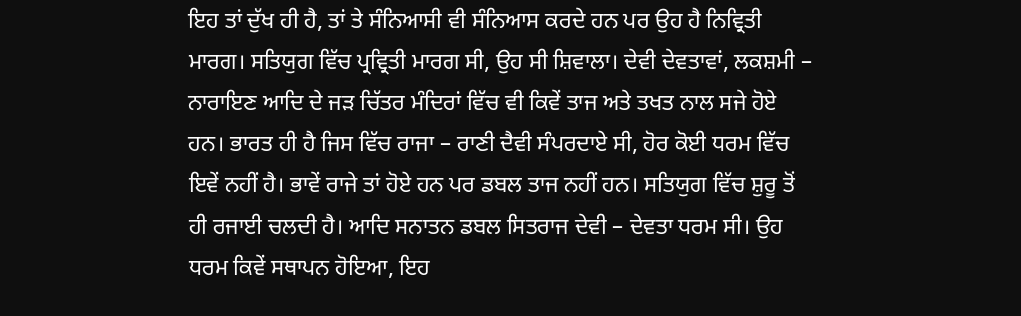ਇਹ ਤਾਂ ਦੁੱਖ ਹੀ ਹੈ, ਤਾਂ ਤੇ ਸੰਨਿਆਸੀ ਵੀ ਸੰਨਿਆਸ ਕਰਦੇ ਹਨ ਪਰ ਉਹ ਹੈ ਨਿਵ੍ਰਿਤੀ ਮਾਰਗ। ਸਤਿਯੁਗ ਵਿੱਚ ਪ੍ਰਵ੍ਰਿਤੀ ਮਾਰਗ ਸੀ, ਉਹ ਸੀ ਸ਼ਿਵਾਲਾ। ਦੇਵੀ ਦੇਵਤਾਵਾਂ, ਲਕਸ਼ਮੀ – ਨਾਰਾਇਣ ਆਦਿ ਦੇ ਜੜ ਚਿੱਤਰ ਮੰਦਿਰਾਂ ਵਿੱਚ ਵੀ ਕਿਵੇਂ ਤਾਜ ਅਤੇ ਤਖਤ ਨਾਲ ਸਜੇ ਹੋਏ ਹਨ। ਭਾਰਤ ਹੀ ਹੈ ਜਿਸ ਵਿੱਚ ਰਾਜਾ – ਰਾਣੀ ਦੈਵੀ ਸੰਪਰਦਾਏ ਸੀ, ਹੋਰ ਕੋਈ ਧਰਮ ਵਿੱਚ ਇਵੇਂ ਨਹੀਂ ਹੈ। ਭਾਵੇਂ ਰਾਜੇ ਤਾਂ ਹੋਏ ਹਨ ਪਰ ਡਬਲ ਤਾਜ ਨਹੀਂ ਹਨ। ਸਤਿਯੁਗ ਵਿੱਚ ਸ਼ੁਰੂ ਤੋਂ ਹੀ ਰਜਾਈ ਚਲਦੀ ਹੈ। ਆਦਿ ਸਨਾਤਨ ਡਬਲ ਸਿਤਰਾਜ ਦੇਵੀ – ਦੇਵਤਾ ਧਰਮ ਸੀ। ਉਹ ਧਰਮ ਕਿਵੇਂ ਸਥਾਪਨ ਹੋਇਆ, ਇਹ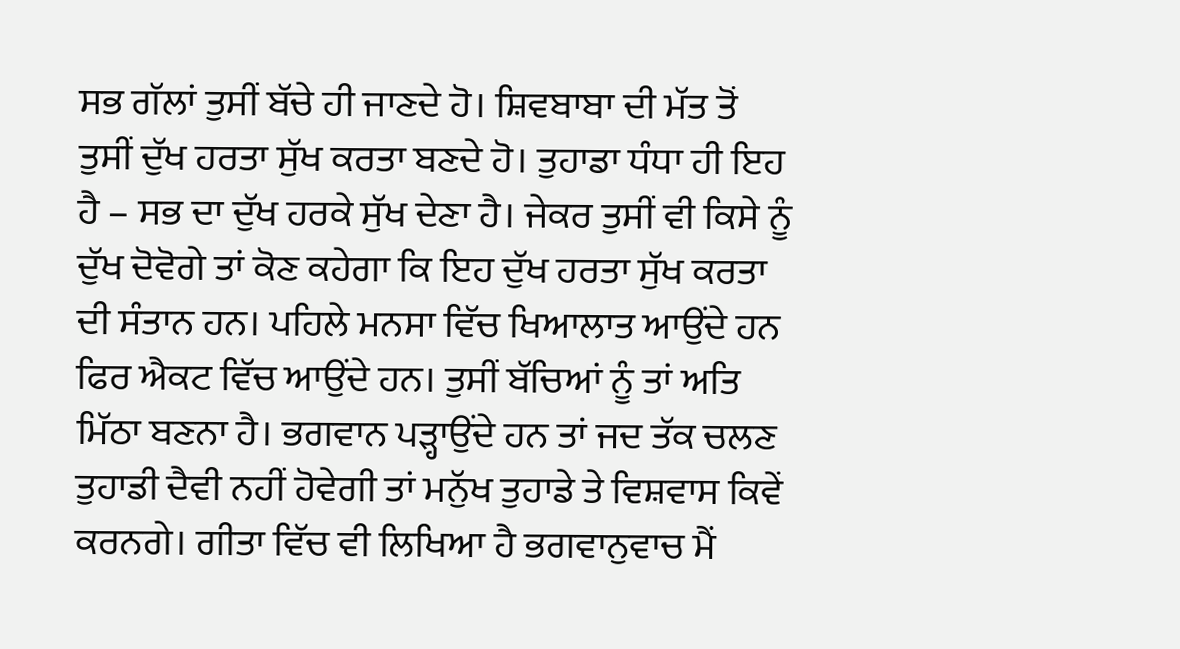ਸਭ ਗੱਲਾਂ ਤੁਸੀਂ ਬੱਚੇ ਹੀ ਜਾਣਦੇ ਹੋ। ਸ਼ਿਵਬਾਬਾ ਦੀ ਮੱਤ ਤੋਂ ਤੁਸੀਂ ਦੁੱਖ ਹਰਤਾ ਸੁੱਖ ਕਰਤਾ ਬਣਦੇ ਹੋ। ਤੁਹਾਡਾ ਧੰਧਾ ਹੀ ਇਹ ਹੈ – ਸਭ ਦਾ ਦੁੱਖ ਹਰਕੇ ਸੁੱਖ ਦੇਣਾ ਹੈ। ਜੇਕਰ ਤੁਸੀਂ ਵੀ ਕਿਸੇ ਨੂੰ ਦੁੱਖ ਦੋਵੋਗੇ ਤਾਂ ਕੋਣ ਕਹੇਗਾ ਕਿ ਇਹ ਦੁੱਖ ਹਰਤਾ ਸੁੱਖ ਕਰਤਾ ਦੀ ਸੰਤਾਨ ਹਨ। ਪਹਿਲੇ ਮਨਸਾ ਵਿੱਚ ਖਿਆਲਾਤ ਆਉਂਦੇ ਹਨ ਫਿਰ ਐਕਟ ਵਿੱਚ ਆਉਂਦੇ ਹਨ। ਤੁਸੀਂ ਬੱਚਿਆਂ ਨੂੰ ਤਾਂ ਅਤਿ ਮਿੱਠਾ ਬਣਨਾ ਹੈ। ਭਗਵਾਨ ਪੜ੍ਹਾਉਂਦੇ ਹਨ ਤਾਂ ਜਦ ਤੱਕ ਚਲਣ ਤੁਹਾਡੀ ਦੈਵੀ ਨਹੀਂ ਹੋਵੇਗੀ ਤਾਂ ਮਨੁੱਖ ਤੁਹਾਡੇ ਤੇ ਵਿਸ਼ਵਾਸ ਕਿਵੇਂ ਕਰਨਗੇ। ਗੀਤਾ ਵਿੱਚ ਵੀ ਲਿਖਿਆ ਹੈ ਭਗਵਾਨੁਵਾਚ ਮੈਂ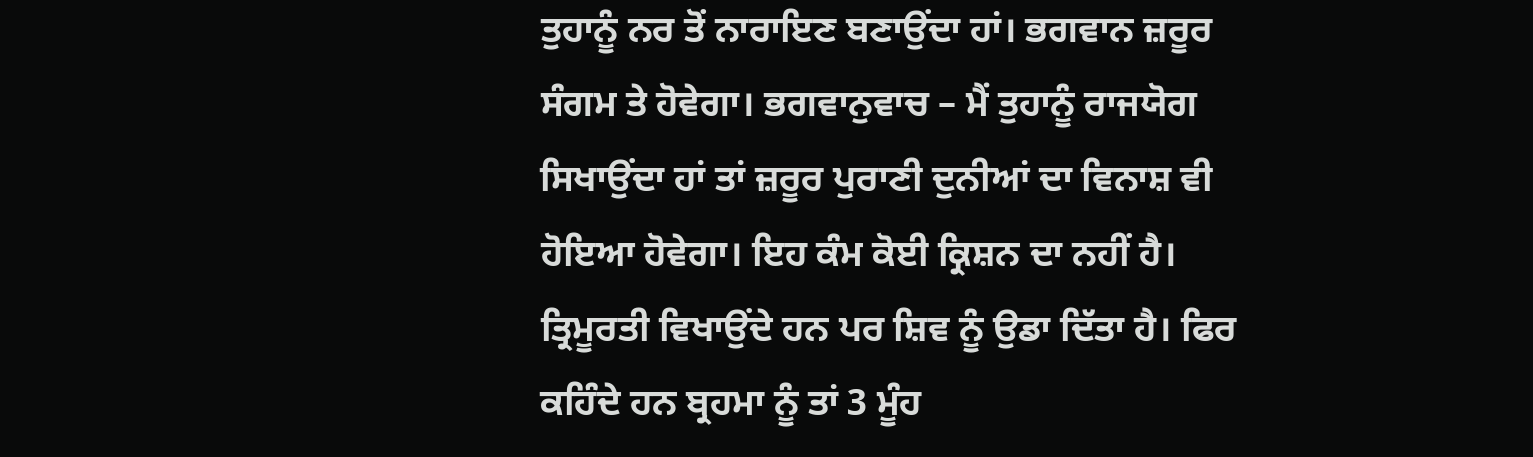ਤੁਹਾਨੂੰ ਨਰ ਤੋਂ ਨਾਰਾਇਣ ਬਣਾਉਂਦਾ ਹਾਂ। ਭਗਵਾਨ ਜ਼ਰੂਰ ਸੰਗਮ ਤੇ ਹੋਵੇਗਾ। ਭਗਵਾਨੁਵਾਚ – ਮੈਂ ਤੁਹਾਨੂੰ ਰਾਜਯੋਗ ਸਿਖਾਉਂਦਾ ਹਾਂ ਤਾਂ ਜ਼ਰੂਰ ਪੁਰਾਣੀ ਦੁਨੀਆਂ ਦਾ ਵਿਨਾਸ਼ ਵੀ ਹੋਇਆ ਹੋਵੇਗਾ। ਇਹ ਕੰਮ ਕੋਈ ਕ੍ਰਿਸ਼ਨ ਦਾ ਨਹੀਂ ਹੈ। ਤ੍ਰਿਮੂਰਤੀ ਵਿਖਾਉਂਦੇ ਹਨ ਪਰ ਸ਼ਿਵ ਨੂੰ ਉਡਾ ਦਿੱਤਾ ਹੈ। ਫਿਰ ਕਹਿੰਦੇ ਹਨ ਬ੍ਰਹਮਾ ਨੂੰ ਤਾਂ 3 ਮੂੰਹ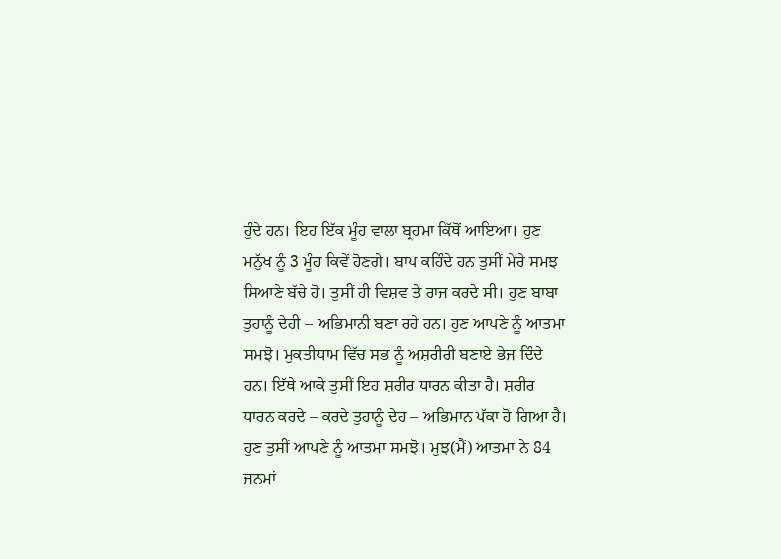ਹੁੰਦੇ ਹਨ। ਇਹ ਇੱਕ ਮੂੰਹ ਵਾਲਾ ਬ੍ਰਹਮਾ ਕਿੱਥੋਂ ਆਇਆ। ਹੁਣ ਮਨੁੱਖ ਨੂੰ 3 ਮੂੰਹ ਕਿਵੇਂ ਹੋਣਗੇ। ਬਾਪ ਕਹਿੰਦੇ ਹਨ ਤੁਸੀਂ ਮੇਰੇ ਸਮਝ ਸਿਆਣੇ ਬੱਚੇ ਹੋ। ਤੁਸੀਂ ਹੀ ਵਿਸ਼ਵ ਤੇ ਰਾਜ ਕਰਦੇ ਸੀ। ਹੁਣ ਬਾਬਾ ਤੁਹਾਨੂੰ ਦੇਹੀ – ਅਭਿਮਾਨੀ ਬਣਾ ਰਹੇ ਹਨ। ਹੁਣ ਆਪਣੇ ਨੂੰ ਆਤਮਾ ਸਮਝੋ। ਮੁਕਤੀਧਾਮ ਵਿੱਚ ਸਭ ਨੂੰ ਅਸ਼ਰੀਰੀ ਬਣਾਏ ਭੇਜ ਦਿੰਦੇ ਹਨ। ਇੱਥੇ ਆਕੇ ਤੁਸੀਂ ਇਹ ਸ਼ਰੀਰ ਧਾਰਨ ਕੀਤਾ ਹੈ। ਸ਼ਰੀਰ ਧਾਰਨ ਕਰਦੇ – ਕਰਦੇ ਤੁਹਾਨੂੰ ਦੇਹ – ਅਭਿਮਾਨ ਪੱਕਾ ਹੋ ਗਿਆ ਹੈ। ਹੁਣ ਤੁਸੀਂ ਆਪਣੇ ਨੂੰ ਆਤਮਾ ਸਮਝੋ। ਮੁਝ(ਮੈਂ) ਆਤਮਾ ਨੇ 84 ਜਨਮਾਂ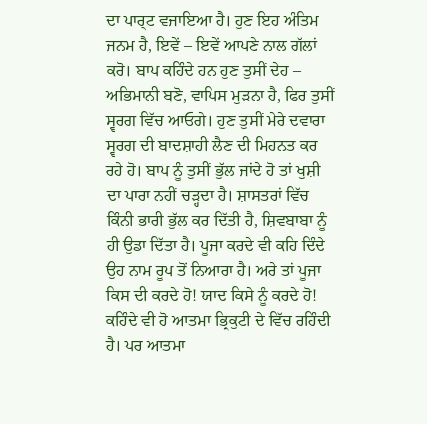ਦਾ ਪਾਰ੍ਟ ਵਜਾਇਆ ਹੈ। ਹੁਣ ਇਹ ਅੰਤਿਮ ਜਨਮ ਹੈ, ਇਵੇਂ – ਇਵੇਂ ਆਪਣੇ ਨਾਲ ਗੱਲਾਂ ਕਰੋ। ਬਾਪ ਕਹਿੰਦੇ ਹਨ ਹੁਣ ਤੁਸੀਂ ਦੇਹ – ਅਭਿਮਾਨੀ ਬਣੋ, ਵਾਪਿਸ ਮੁੜਨਾ ਹੈ, ਫਿਰ ਤੁਸੀਂ ਸ੍ਵਰਗ ਵਿੱਚ ਆਓਗੇ। ਹੁਣ ਤੁਸੀਂ ਮੇਰੇ ਦਵਾਰਾ ਸ੍ਵਰਗ ਦੀ ਬਾਦਸ਼ਾਹੀ ਲੈਣ ਦੀ ਮਿਹਨਤ ਕਰ ਰਹੇ ਹੋ। ਬਾਪ ਨੂੰ ਤੁਸੀਂ ਭੁੱਲ ਜਾਂਦੇ ਹੋ ਤਾਂ ਖੁਸ਼ੀ ਦਾ ਪਾਰਾ ਨਹੀਂ ਚੜ੍ਹਦਾ ਹੈ। ਸ਼ਾਸਤਰਾਂ ਵਿੱਚ ਕਿੰਨੀ ਭਾਰੀ ਭੁੱਲ ਕਰ ਦਿੱਤੀ ਹੈ, ਸ਼ਿਵਬਾਬਾ ਨੂੰ ਹੀ ਉਡਾ ਦਿੱਤਾ ਹੈ। ਪੂਜਾ ਕਰਦੇ ਵੀ ਕਹਿ ਦਿੰਦੇ ਉਹ ਨਾਮ ਰੂਪ ਤੋਂ ਨਿਆਰਾ ਹੈ। ਅਰੇ ਤਾਂ ਪੂਜਾ ਕਿਸ ਦੀ ਕਰਦੇ ਹੋ! ਯਾਦ ਕਿਸੇ ਨੂੰ ਕਰਦੇ ਹੋ! ਕਹਿੰਦੇ ਵੀ ਹੋ ਆਤਮਾ ਭ੍ਰਿਕੁਟੀ ਦੇ ਵਿੱਚ ਰਹਿੰਦੀ ਹੈ। ਪਰ ਆਤਮਾ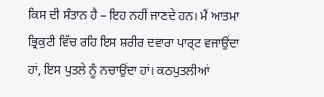ਕਿਸ ਦੀ ਸੰਤਾਨ ਹੈ – ਇਹ ਨਹੀਂ ਜਾਣਦੇ ਹਨ। ਮੈਂ ਆਤਮਾ ਭ੍ਰਿਕੁਟੀ ਵਿੱਚ ਰਹਿ ਇਸ ਸ਼ਰੀਰ ਦਵਾਰਾ ਪਾਰ੍ਟ ਵਜਾਉਂਦਾ ਹਾਂ, ਇਸ ਪੁਤਲੇ ਨੂੰ ਨਚਾਉਂਦਾ ਹਾਂ। ਕਠਪੁਤਲੀਆਂ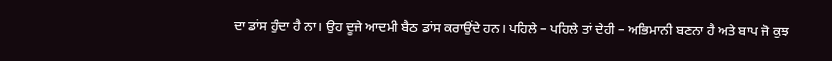ਦਾ ਡਾਂਸ ਹੁੰਦਾ ਹੈ ਨਾ। ਉਹ ਦੂਜੇ ਆਦਮੀ ਬੈਠ ਡਾਂਸ ਕਰਾਉਂਦੇ ਹਨ। ਪਹਿਲੇ – ਪਹਿਲੇ ਤਾਂ ਦੇਹੀ – ਅਭਿਮਾਨੀ ਬਣਨਾ ਹੈ ਅਤੇ ਬਾਪ ਜੋ ਕੁਝ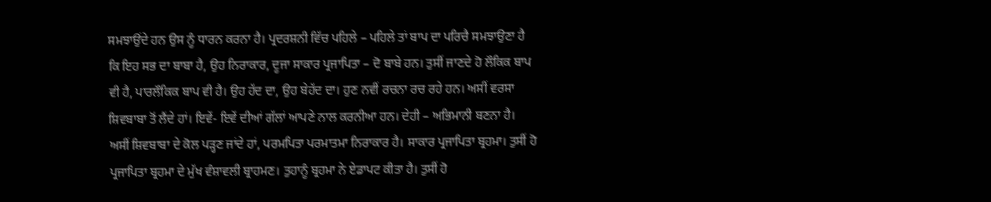ਸਮਝਾਉਂਦੇ ਹਨ ਉਸ ਨੂੰ ਧਾਰਨ ਕਰਨਾ ਹੈ। ਪ੍ਰਦਰਸ਼ਨੀ ਵਿੱਚ ਪਹਿਲੇ – ਪਹਿਲੇ ਤਾਂ ਬਾਪ ਦਾ ਪਰਿਚੈ ਸਮਝਾਉਣਾ ਹੈ ਕਿ ਇਹ ਸਭ ਦਾ ਬਾਬਾ ਹੈ, ਉਹ ਨਿਰਾਕਾਰ, ਦੂਜਾ ਸਾਕਾਰ ਪ੍ਰਜਾਪਿਤਾ – ਦੋ ਬਾਬੇ ਹਨ। ਤੁਸੀਂ ਜਾਣਦੇ ਹੋ ਲੌਕਿਕ ਬਾਪ ਵੀ ਹੈ, ਪਾਰਲੌਕਿਕ ਬਾਪ ਵੀ ਹੈ। ਉਹ ਹੱਦ ਦਾ, ਉਹ ਬੇਹੱਦ ਦਾ। ਹੁਣ ਨਵੀਂ ਰਚਨਾ ਰਚ ਰਹੇ ਹਨ। ਅਸੀਂ ਵਰਸਾ ਸ਼ਿਵਬਾਬਾ ਤੋਂ ਲੈਂਦੇ ਹਾਂ। ਇਵੇਂ- ਇਵੇਂ ਦੀਆਂ ਗੱਲਾਂ ਆਪਣੇ ਨਾਲ ਕਰਨੀਆ ਹਨ। ਦੇਹੀ – ਅਭਿਮਾਨੀ ਬਣਨਾ ਹੈ। ਅਸੀਂ ਸ਼ਿਵਬਾਬਾ ਦੇ ਕੋਲ ਪੜ੍ਹਣ ਜਾਂਦੇ ਹਾਂ, ਪਰਮਪਿਤਾ ਪਰਮਾਤਮਾ ਨਿਰਾਕਾਰ ਹੈ। ਸਾਕਾਰ ਪ੍ਰਜਾਪਿਤਾ ਬ੍ਰਹਮਾ। ਤੁਸੀਂ ਹੋ ਪ੍ਰਜਾਪਿਤਾ ਬ੍ਰਹਮਾ ਦੇ ਮੁੱਖ ਵੰਸ਼ਾਵਲੀ ਬ੍ਰਾਹਮਣ। ਤੁਹਾਨੂੰ ਬ੍ਰਹਮਾ ਨੇ ਏਡਾਪਟ ਕੀਤਾ ਹੈ। ਤੁਸੀਂ ਹੋ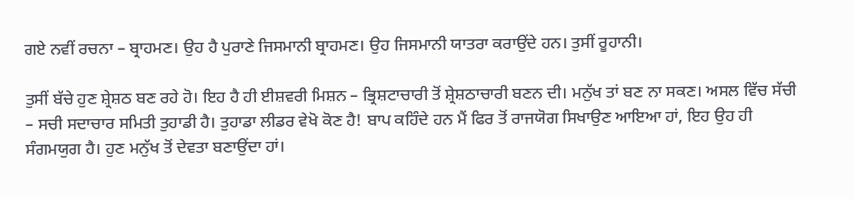ਗਏ ਨਵੀਂ ਰਚਨਾ – ਬ੍ਰਾਹਮਣ। ਉਹ ਹੈ ਪੁਰਾਣੇ ਜਿਸਮਾਨੀ ਬ੍ਰਾਹਮਣ। ਉਹ ਜਿਸਮਾਨੀ ਯਾਤਰਾ ਕਰਾਉਂਦੇ ਹਨ। ਤੁਸੀਂ ਰੂਹਾਨੀ।

ਤੁਸੀਂ ਬੱਚੇ ਹੁਣ ਸ਼੍ਰੇਸ਼ਠ ਬਣ ਰਹੇ ਹੋ। ਇਹ ਹੈ ਹੀ ਈਸ਼ਵਰੀ ਮਿਸ਼ਨ – ਭ੍ਰਿਸ਼ਟਾਚਾਰੀ ਤੋਂ ਸ਼੍ਰੇਸ਼ਠਾਚਾਰੀ ਬਣਨ ਦੀ। ਮਨੁੱਖ ਤਾਂ ਬਣ ਨਾ ਸਕਣ। ਅਸਲ ਵਿੱਚ ਸੱਚੀ – ਸਚੀ ਸਦਾਚਾਰ ਸਮਿਤੀ ਤੁਹਾਡੀ ਹੈ। ਤੁਹਾਡਾ ਲੀਡਰ ਵੇਖੋ ਕੋਣ ਹੈ! ਬਾਪ ਕਹਿੰਦੇ ਹਨ ਮੈਂ ਫਿਰ ਤੋਂ ਰਾਜਯੋਗ ਸਿਖਾਉਣ ਆਇਆ ਹਾਂ, ਇਹ ਉਹ ਹੀ ਸੰਗਮਯੁਗ ਹੈ। ਹੁਣ ਮਨੁੱਖ ਤੋਂ ਦੇਵਤਾ ਬਣਾਉਂਦਾ ਹਾਂ।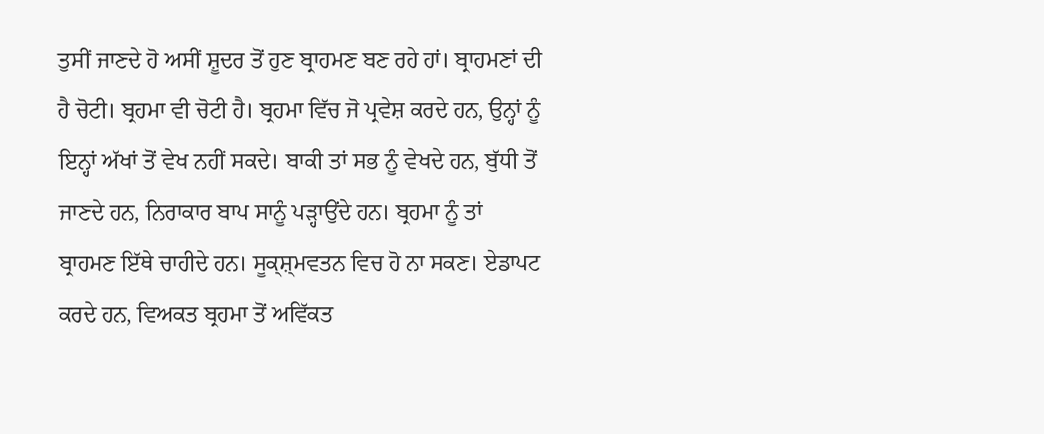ਤੁਸੀਂ ਜਾਣਦੇ ਹੋ ਅਸੀਂ ਸ਼ੂਦਰ ਤੋਂ ਹੁਣ ਬ੍ਰਾਹਮਣ ਬਣ ਰਹੇ ਹਾਂ। ਬ੍ਰਾਹਮਣਾਂ ਦੀ ਹੈ ਚੋਟੀ। ਬ੍ਰਹਮਾ ਵੀ ਚੋਟੀ ਹੈ। ਬ੍ਰਹਮਾ ਵਿੱਚ ਜੋ ਪ੍ਰਵੇਸ਼ ਕਰਦੇ ਹਨ, ਉਨ੍ਹਾਂ ਨੂੰ ਇਨ੍ਹਾਂ ਅੱਖਾਂ ਤੋਂ ਵੇਖ ਨਹੀਂ ਸਕਦੇ। ਬਾਕੀ ਤਾਂ ਸਭ ਨੂੰ ਵੇਖਦੇ ਹਨ, ਬੁੱਧੀ ਤੋਂ ਜਾਣਦੇ ਹਨ, ਨਿਰਾਕਾਰ ਬਾਪ ਸਾਨੂੰ ਪੜ੍ਹਾਉਂਦੇ ਹਨ। ਬ੍ਰਹਮਾ ਨੂੰ ਤਾਂ ਬ੍ਰਾਹਮਣ ਇੱਥੇ ਚਾਹੀਦੇ ਹਨ। ਸੂਕ੍ਸ਼੍ਮਵਤਨ ਵਿਚ ਹੋ ਨਾ ਸਕਣ। ਏਡਾਪਟ ਕਰਦੇ ਹਨ, ਵਿਅਕਤ ਬ੍ਰਹਮਾ ਤੋਂ ਅਵਿੱਕਤ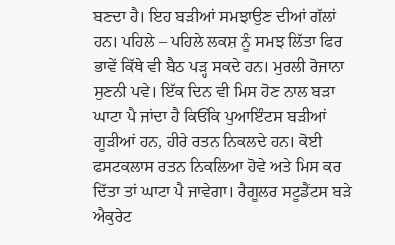ਬਣਦਾ ਹੈ। ਇਹ ਬੜੀਆਂ ਸਮਝਾਉਣ ਦੀਆਂ ਗੱਲਾਂ ਹਨ। ਪਹਿਲੇ – ਪਹਿਲੇ ਲਕਸ਼ ਨੂੰ ਸਮਝ ਲਿੱਤਾ ਫਿਰ ਭਾਵੇਂ ਕਿੱਥੇ ਵੀ ਬੈਠ ਪੜ੍ਹ ਸਕਦੇ ਹਨ। ਮੁਰਲੀ ਰੋਜਾਨਾ ਸੁਣਨੀ ਪਵੇ। ਇੱਕ ਦਿਨ ਵੀ ਮਿਸ ਹੋਣ ਨਾਲ ਬੜਾ ਘਾਟਾ ਪੈ ਜਾਂਦਾ ਹੈ ਕਿਓਂਕਿ ਪੁਆਇੰਟਸ ਬੜੀਆਂ ਗੂੜੀਆਂ ਹਨ, ਹੀਰੇ ਰਤਨ ਨਿਕਲਦੇ ਹਨ। ਕੋਈ ਫਸਟਕਲਾਸ ਰਤਨ ਨਿਕਲਿਆ ਹੋਵੇ ਅਤੇ ਮਿਸ ਕਰ ਦਿੱਤਾ ਤਾਂ ਘਾਟਾ ਪੈ ਜਾਵੇਗਾ। ਰੈਗੂਲਰ ਸਟੂਡੈਂਟਸ ਬੜੇ ਐਕੁਰੇਟ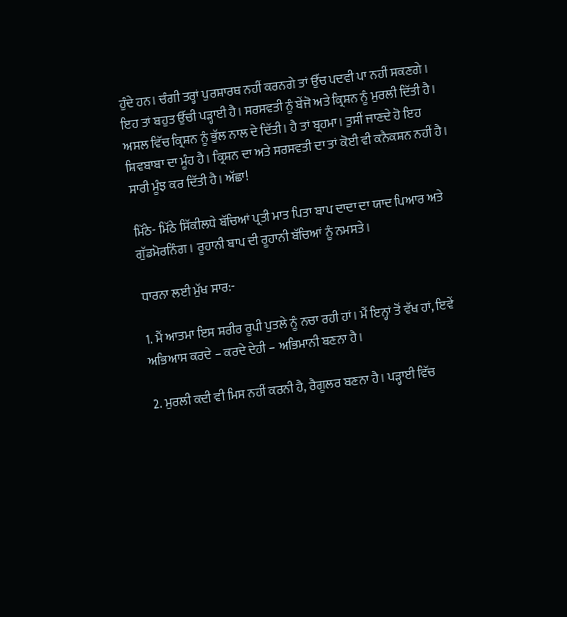ਹੁੰਦੇ ਹਨ। ਚੰਗੀ ਤਰ੍ਹਾਂ ਪੁਰਸ਼ਾਰਥ ਨਹੀਂ ਕਰਨਗੇ ਤਾਂ ਉੱਚ ਪਦਵੀ ਪਾ ਨਹੀਂ ਸਕਣਗੇ। ਇਹ ਤਾਂ ਬਹੁਤ ਉੱਚੀ ਪੜ੍ਹਾਈ ਹੈ। ਸਰਸਵਤੀ ਨੂੰ ਬੇਂਜੋ ਅਤੇ ਕ੍ਰਿਸ਼ਨ ਨੂੰ ਮੁਰਲੀ ਦਿੱਤੀ ਹੈ। ਅਸਲ ਵਿੱਚ ਕ੍ਰਿਸ਼ਨ ਨੂੰ ਭੁੱਲ ਨਾਲ ਦੇ ਦਿੱਤੀ। ਹੈ ਤਾਂ ਬ੍ਰਹਮਾ। ਤੁਸੀਂ ਜਾਣਦੇ ਹੋ ਇਹ ਸ਼ਿਵਬਾਬਾ ਦਾ ਮੂੰਹ ਹੈ। ਕ੍ਰਿਸ਼ਨ ਦਾ ਅਤੇ ਸਰਸਵਤੀ ਦਾ ਤਾਂ ਕੋਈ ਵੀ ਕਨੈਕਸ਼ਨ ਨਹੀਂ ਹੈ। ਸਾਰੀ ਮੂੰਝ ਕਰ ਦਿੱਤੀ ਹੈ। ਅੱਛਾ!

ਮਿੱਠੇ- ਮਿੱਠੇ ਸਿੱਕੀਲਧੇ ਬੱਚਿਆਂ ਪ੍ਰਤੀ ਮਾਤ ਪਿਤਾ ਬਾਪ ਦਾਦਾ ਦਾ ਯਾਦ ਪਿਆਰ ਅਤੇ ਗੁੱਡਮੋਰਨਿੰਗ। ਰੂਹਾਨੀ ਬਾਪ ਦੀ ਰੂਹਾਨੀ ਬੱਚਿਆਂ ਨੂੰ ਨਮਸਤੇ।

ਧਾਰਨਾ ਲਈ ਮੁੱਖ ਸਾਰ:-

1. ਮੈਂ ਆਤਮਾ ਇਸ ਸ਼ਰੀਰ ਰੂਪੀ ਪੁਤਲੇ ਨੂੰ ਨਚਾ ਰਹੀ ਹਾਂ। ਮੈਂ ਇਨ੍ਹਾਂ ਤੋਂ ਵੱਖ ਹਾਂ, ਇਵੇਂ ਅਭਿਆਸ ਕਰਦੇ – ਕਰਦੇ ਦੇਹੀ – ਅਭਿਮਾਨੀ ਬਣਨਾ ਹੈ।

2. ਮੁਰਲੀ ਕਦੀ ਵੀ ਮਿਸ ਨਹੀਂ ਕਰਨੀ ਹੈ, ਰੈਗੂਲਰ ਬਣਨਾ ਹੈ। ਪੜ੍ਹਾਈ ਵਿੱਚ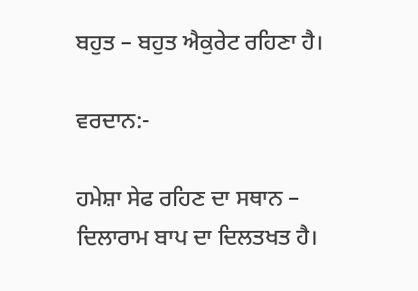ਬਹੁਤ – ਬਹੁਤ ਐਕੁਰੇਟ ਰਹਿਣਾ ਹੈ।

ਵਰਦਾਨ:-

ਹਮੇਸ਼ਾ ਸੇਫ ਰਹਿਣ ਦਾ ਸਥਾਨ – ਦਿਲਾਰਾਮ ਬਾਪ ਦਾ ਦਿਲਤਖਤ ਹੈ।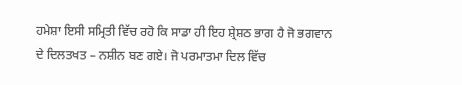ਹਮੇਸ਼ਾ ਇਸੀ ਸਮ੍ਰਿਤੀ ਵਿੱਚ ਰਹੋ ਕਿ ਸਾਡਾ ਹੀ ਇਹ ਸ਼੍ਰੇਸ਼ਠ ਭਾਗ ਹੈ ਜੋ ਭਗਵਾਨ ਦੇ ਦਿਲਤਖਤ – ਨਸ਼ੀਨ ਬਣ ਗਏ। ਜੋ ਪਰਮਾਤਮਾ ਦਿਲ ਵਿੱਚ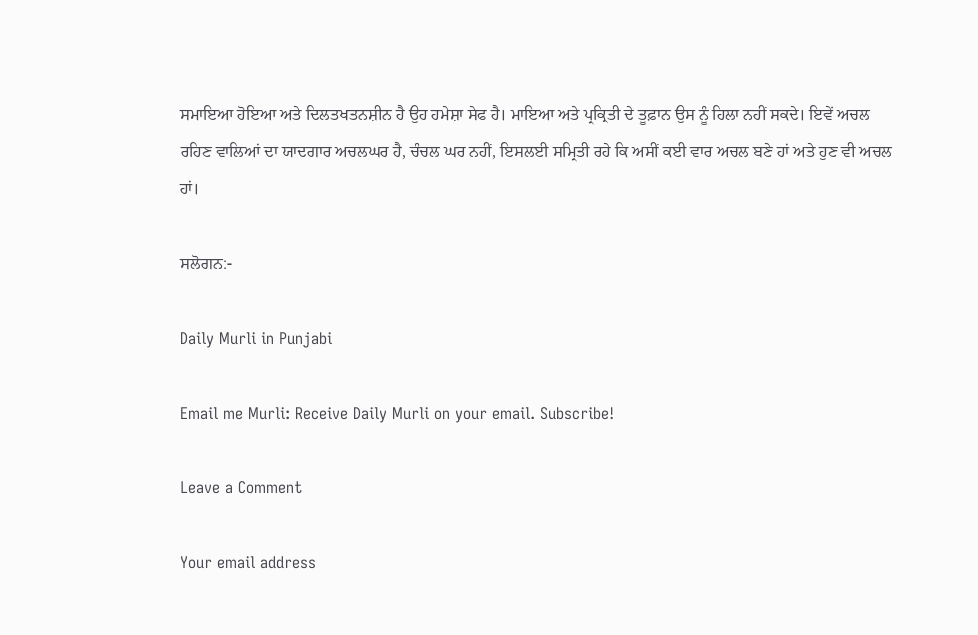ਸਮਾਇਆ ਹੋਇਆ ਅਤੇ ਦਿਲਤਖਤਨਸ਼ੀਨ ਹੈ ਉਹ ਹਮੇਸ਼ਾ ਸੇਫ ਹੈ। ਮਾਇਆ ਅਤੇ ਪ੍ਰਕ੍ਰਿਤੀ ਦੇ ਤੂਫ਼ਾਨ ਉਸ ਨੂੰ ਹਿਲਾ ਨਹੀਂ ਸਕਦੇ। ਇਵੇਂ ਅਚਲ ਰਹਿਣ ਵਾਲਿਆਂ ਦਾ ਯਾਦਗਾਰ ਅਚਲਘਰ ਹੈ, ਚੰਚਲ ਘਰ ਨਹੀਂ, ਇਸਲਈ ਸਮ੍ਰਿਤੀ ਰਹੇ ਕਿ ਅਸੀਂ ਕਈ ਵਾਰ ਅਚਲ ਬਣੇ ਹਾਂ ਅਤੇ ਹੁਣ ਵੀ ਅਚਲ ਹਾਂ।

ਸਲੋਗਨ:-

Daily Murli in Punjabi

Email me Murli: Receive Daily Murli on your email. Subscribe!

Leave a Comment

Your email address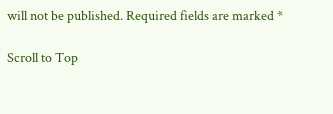will not be published. Required fields are marked *

Scroll to Top